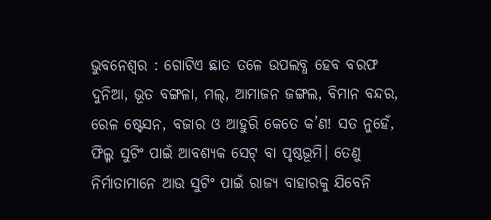ଭୁବନେଶ୍ବର : ଗୋଟିଏ ଛାତ ତଳେ ଉପଲବ୍ଧ ହେବ ବରଫ ଦୁନିଆ, ଭୂତ ବଙ୍ଗଳା, ମଲ୍, ଆମାଜନ ଜଙ୍ଗଲ, ବିମାନ ବନ୍ଦର, ରେଳ ଷ୍ଟେସନ, ବଜାର ଓ ଆହୁରି କେତେ କ’ଣ! ସତ ନୁହେଁ, ଫିଲ୍ମ ସୁଟିଂ ପାଇଁ ଆବଶ୍ୟକ ସେଟ୍ ବା ପୃଷ୍ଠଭୂମି। ତେଣୁ ନିର୍ମାତାମାନେ ଆଉ ସୁଟିଂ ପାଇଁ ରାଜ୍ୟ ବାହାରକୁ ଯିବେନି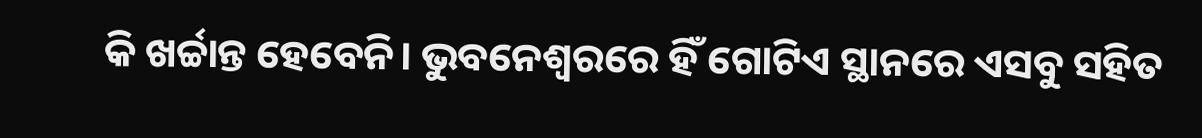କି ଖର୍ଚ୍ଚାନ୍ତ ହେବେନି। ଭୁବନେଶ୍ବରରେ ହିଁ ଗୋଟିଏ ସ୍ଥାନରେ ଏସବୁ ସହିତ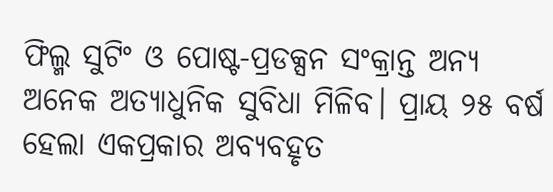ଫିଲ୍ମ ସୁଟିଂ ଓ ପୋଷ୍ଟ-ପ୍ରଡକ୍ସନ ସଂକ୍ରାନ୍ତ ଅନ୍ୟ ଅନେକ ଅତ୍ୟାଧୁନିକ ସୁବିଧା ମିଳିବ। ପ୍ରାୟ ୨୫ ବର୍ଷ ହେଲା ଏକପ୍ରକାର ଅବ୍ୟବହୃତ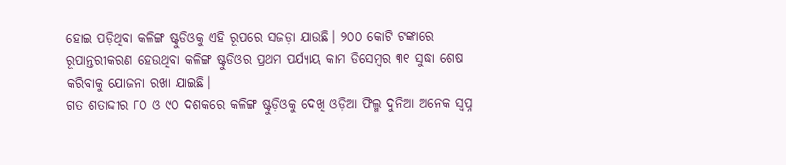ହୋଇ ପଡ଼ିଥିବା କଳିଙ୍ଗ ଷ୍ଟୁଡିଓକୁ ଏହି ରୂପରେ ସଜଡ଼ା ଯାଉଛି। ୨୦୦ କୋଟି ଟଙ୍କାରେ ରୂପାନ୍ତରୀକରଣ ହେଉଥିବା କଳିଙ୍ଗ ଷ୍ଟୁଡିଓର ପ୍ରଥମ ପର୍ଯ୍ୟାୟ କାମ ଡିସେମ୍ବର ୩୧ ସୁଦ୍ଧା ଶେଷ କରିବାକୁ ଯୋଜନା ରଖା ଯାଇଛି।
ଗତ ଶତାଦ୍ଦୀର ୮୦ ଓ ୯୦ ଦଶକରେ କଳିଙ୍ଗ ଷ୍ଟୁଡ଼ିଓକୁ ଦେଖି ଓଡ଼ିଆ ଫିଲ୍ମ ଦୁନିଆ ଅନେକ ସ୍ବପ୍ନ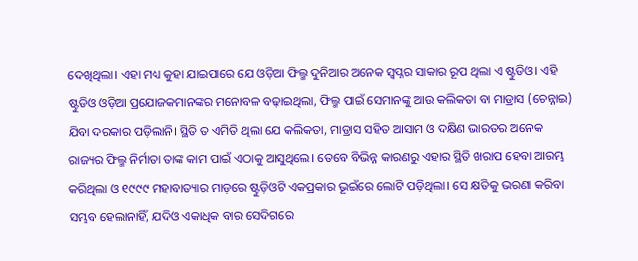ଦେଖିଥିଲା। ଏହା ମଧ୍ୟ କୁହା ଯାଇପାରେ ଯେ ଓଡ଼ିଆ ଫିଲ୍ମ ଦୁନିଆର ଅନେକ ସ୍ବପ୍ନର ସାକାର ରୂପ ଥିଲା ଏ ଷ୍ଟୁଡିଓ। ଏହି ଷ୍ଟୁଡିଓ ଓଡ଼ିଆ ପ୍ରଯୋଜକମାନଙ୍କର ମନୋବଳ ବଢ଼ାଇଥିଲା, ଫିଲ୍ମ ପାଇଁ ସେମାନଙ୍କୁ ଆଉ କଲିକତା ବା ମାଡ୍ରାସ (ଚେନ୍ନାଇ) ଯିବା ଦରକାର ପଡ଼ିଲାନି। ସ୍ଥିତି ତ ଏମିତି ଥିଲା ଯେ କଲିକତା, ମାଡ୍ରାସ ସହିତ ଆସାମ ଓ ଦକ୍ଷିଣ ଭାରତର ଅନେକ ରାଜ୍ୟର ଫିଲ୍ମ ନିର୍ମାତା ତାଙ୍କ କାମ ପାଇଁ ଏଠାକୁ ଆସୁଥିଲେ। ତେବେ ବିଭିନ୍ନ କାରଣରୁ ଏହାର ସ୍ଥିତି ଖରାପ ହେବା ଆରମ୍ଭ କରିଥିଲା ଓ ୧୯୯୯ ମହାବାତ୍ୟାର ମାଡ଼ରେ ଷ୍ଟୁଡ଼ିଓଟି ଏକପ୍ରକାର ଭୂଇଁରେ ଲୋଟି ପଡ଼ିଥିଲା। ସେ କ୍ଷତିକୁ ଭରଣା କରିବା ସମ୍ଭବ ହେଲାନାହିଁ, ଯଦିଓ ଏକାଧିକ ବାର ସେଦିଗରେ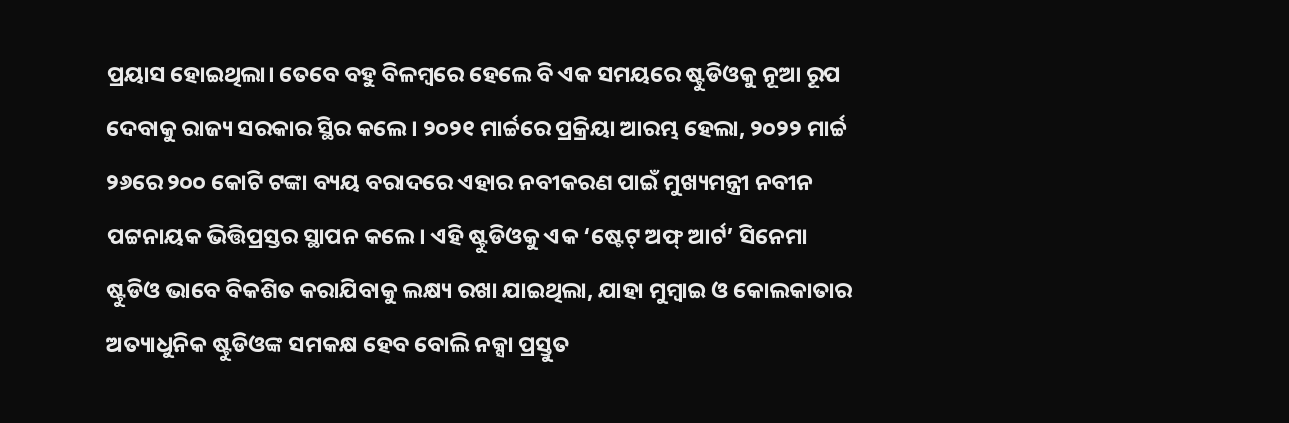ପ୍ରୟାସ ହୋଇଥିଲା। ତେବେ ବହୁ ବିଳମ୍ବରେ ହେଲେ ବି ଏକ ସମୟରେ ଷ୍ଟୁଡିଓକୁ ନୂଆ ରୂପ ଦେବାକୁ ରାଜ୍ୟ ସରକାର ସ୍ଥିର କଲେ। ୨୦୨୧ ମାର୍ଚ୍ଚରେ ପ୍ରକ୍ରିୟା ଆରମ୍ଭ ହେଲା, ୨୦୨୨ ମାର୍ଚ୍ଚ ୨୬ରେ ୨୦୦ କୋଟି ଟଙ୍କା ବ୍ୟୟ ବରାଦରେ ଏହାର ନବୀକରଣ ପାଇଁ ମୁଖ୍ୟମନ୍ତ୍ରୀ ନବୀନ ପଟ୍ଟନାୟକ ଭିତ୍ତିପ୍ରସ୍ତର ସ୍ଥାପନ କଲେ। ଏହି ଷ୍ଟୁଡିଓକୁ ଏକ ‘ଷ୍ଟେଟ୍ ଅଫ୍ ଆର୍ଟ’ ସିନେମା ଷ୍ଟୁଡିଓ ଭାବେ ବିକଶିତ କରାଯିବାକୁ ଲକ୍ଷ୍ୟ ରଖା ଯାଇଥିଲା, ଯାହା ମୁମ୍ବାଇ ଓ କୋଲକାତାର ଅତ୍ୟାଧୁନିକ ଷ୍ଟୁଡିଓଙ୍କ ସମକକ୍ଷ ହେବ ବୋଲି ନକ୍ସା ପ୍ରସ୍ତୁତ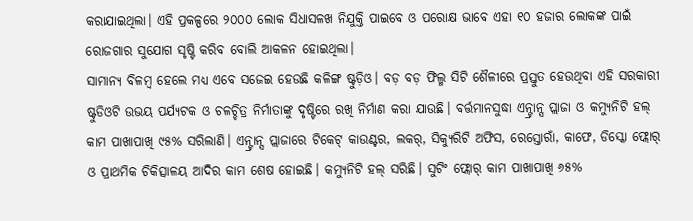କରାଯାଇଥିଲା। ଏହି ପ୍ରକଳ୍ପରେ ୨୦୦୦ ଲୋକ ସିଧାସଳଖ ନିଯୁକ୍ତି ପାଇବେ ଓ ପରୋକ୍ଷ ଭାବେ ଏହା ୧୦ ହଜାର ଲୋକଙ୍କ ପାଇଁ ରୋଜଗାର ସୁଯୋଗ ସୃଷ୍ଟି କରିବ ବୋଲି ଆକଳନ ହୋଇଥିଲା।
ସାମାନ୍ୟ ବିଳମ୍ବ ହେଲେ ମଧ୍ୟ ଏବେ ସଜେଇ ହେଉଛି କଳିଙ୍ଗ ଷ୍ଟୁଡ଼ିଓ। ବଡ଼ ବଡ଼ ଫିଲ୍ମ ସିଟି ଶୈଳୀରେ ପ୍ରସ୍ତୁତ ହେଉଥିବା ଏହି ସରକାରୀ ଷ୍ଟୁଡିଓଟି ଉଭୟ ପର୍ଯ୍ୟଟକ ଓ ଚଳଚ୍ଚିତ୍ର ନିର୍ମାତାଙ୍କୁ ଦୃଷ୍ଟିରେ ରଖି ନିର୍ମାଣ କରା ଯାଉଛି। ବର୍ତ୍ତମାନସୁଦ୍ଧା ଏନ୍ଟ୍ରାନ୍ସ ପ୍ଲାଜା ଓ କମ୍ୟୁନିଟି ହଲ୍ କାମ ପାଖାପାଖି ୯୫% ସରିଲାଣି। ଏନ୍ଟ୍ରାନ୍ସ ପ୍ଲାଜାରେ ଟିକେଟ୍ କାଉଣ୍ଟର, ଲକର୍, ସିକ୍ୟୁରିଟି ଅଫିସ, ରେସ୍ତୋରାଁ, କାଫେ, ଡିସ୍କୋ ଫ୍ଲୋର୍ ଓ ପ୍ରାଥମିକ ଚିକିତ୍ସାଳୟ ଆଦିର କାମ ଶେଷ ହୋଇଛି। କମ୍ୟୁନିଟି ହଲ୍ ସରିଛି। ସୁଟିଂ ଫ୍ଲୋର୍ କାମ ପାଖାପାଖି ୬୫%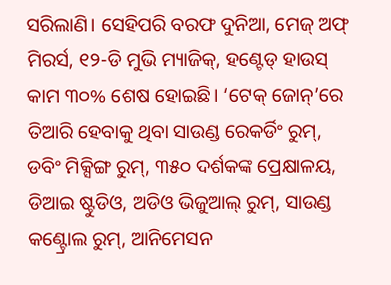ସରିଲାଣି। ସେହିପରି ବରଫ ଦୁନିଆ, ମେଜ୍ ଅଫ୍ ମିରର୍ସ, ୧୨-ଡି ମୁଭି ମ୍ୟାଜିକ୍, ହଣ୍ଟେଡ୍ ହାଉସ୍ କାମ ୩୦% ଶେଷ ହୋଇଛି। ‘ଟେକ୍ ଜୋନ୍’ରେ ତିଆରି ହେବାକୁ ଥିବା ସାଉଣ୍ଡ ରେକର୍ଡିଂ ରୁମ୍, ଡବିଂ ମିକ୍ସିଙ୍ଗ ରୁମ୍, ୩୫୦ ଦର୍ଶକଙ୍କ ପ୍ରେକ୍ଷାଳୟ, ଡିଆଇ ଷ୍ଟୁଡିଓ, ଅଡିଓ ଭିଜୁଆଲ୍ ରୁମ୍, ସାଉଣ୍ଡ କଣ୍ଟ୍ରୋଲ ରୁମ୍, ଆନିମେସନ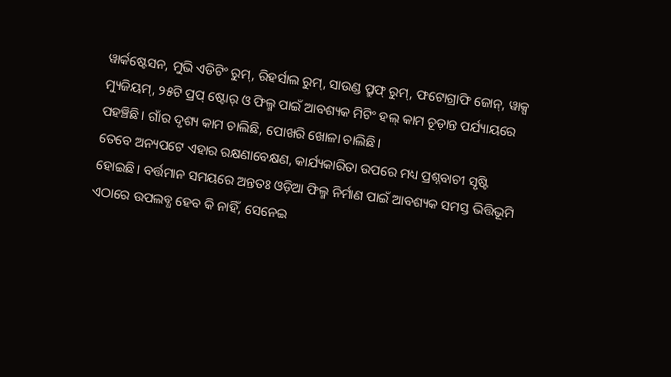ୱାର୍କଷ୍ଟେସନ, ମୁଭି ଏଡିଟିଂ ରୁମ୍, ରିହର୍ସାଲ ରୁମ୍, ସାଉଣ୍ଡ ପ୍ରୁଫ୍ ରୁମ୍, ଫଟୋଗ୍ରାଫି ଜୋନ୍, ୱାକ୍ସ ମ୍ୟୁଜିୟମ୍, ୨୫ଟି ପ୍ରପ୍ ଷ୍ଟୋର୍ ଓ ଫିଲ୍ମ ପାଇଁ ଆବଶ୍ୟକ ମିଟିଂ ହଲ୍ କାମ ଚୂଡ଼ାନ୍ତ ପର୍ଯ୍ୟାୟରେ ପହଞ୍ଚିଛି। ଗାଁର ଦୃଶ୍ୟ କାମ ଚାଲିଛି, ପୋଖରି ଖୋଳା ଚାଲିଛି।
ତେବେ ଅନ୍ୟପଟେ ଏହାର ରକ୍ଷଣାବେକ୍ଷଣ, କାର୍ଯ୍ୟକାରିତା ଉପରେ ମଧ୍ୟ ପ୍ରଶ୍ନବାଚୀ ସୃଷ୍ଟି ହୋଇଛି। ବର୍ତ୍ତମାନ ସମୟରେ ଅନ୍ତତଃ ଓଡ଼ିଆ ଫିଲ୍ମ ନିର୍ମାଣ ପାଇଁ ଆବଶ୍ୟକ ସମସ୍ତ ଭିତ୍ତିଭୂମି ଏଠାରେ ଉପଲବ୍ଧ ହେବ କି ନାହିଁ, ସେନେଇ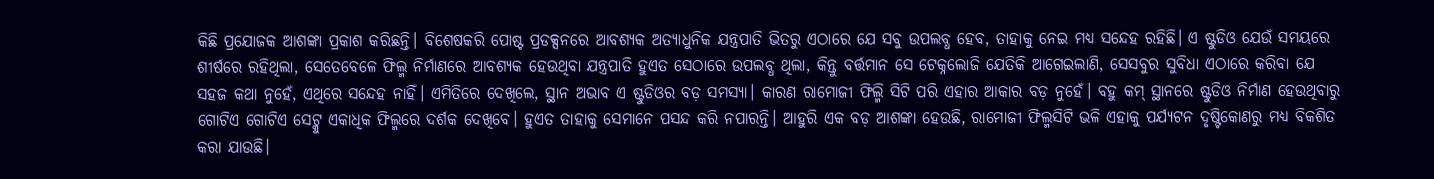କିଛି ପ୍ରଯୋଜକ ଆଶଙ୍କା ପ୍ରକାଶ କରିଛନ୍ତି। ବିଶେଷକରି ପୋଷ୍ଟ ପ୍ରଡକ୍ସନରେ ଆବଶ୍ୟକ ଅତ୍ୟାଧୁନିକ ଯନ୍ତ୍ରପାତି ଭିତରୁ ଏଠାରେ ଯେ ସବୁ ଉପଲବ୍ଧ ହେବ, ତାହାକୁ ନେଇ ମଧ୍ୟ ସନ୍ଦେହ ରହିଛି। ଏ ଷ୍ଟୁଡିଓ ଯେଉଁ ସମୟରେ ଶୀର୍ଷରେ ରହିଥିଲା, ସେତେବେଳେ ଫିଲ୍ମ ନିର୍ମାଣରେ ଆବଶ୍ୟକ ହେଉଥିବା ଯନ୍ତ୍ରପାତି ହୁଏତ ସେଠାରେ ଉପଲବ୍ଧ ଥିଲା, କିନ୍ତୁ ବର୍ତ୍ତମାନ ସେ ଟେକ୍ନଲୋଜି ଯେତିକି ଆଗେଇଲାଣି, ସେସବୁର ସୁବିଧା ଏଠାରେ କରିବା ଯେ ସହଜ କଥା ନୁହେଁ, ଏଥିରେ ସନ୍ଦେହ ନାହିଁ। ଏମିତିରେ ଦେଖିଲେ, ସ୍ଥାନ ଅଭାବ ଏ ଷ୍ଟୁଡିଓର ବଡ଼ ସମସ୍ୟା। କାରଣ ରାମୋଜୀ ଫିଲ୍ମି ସିଟି ପରି ଏହାର ଆକାର ବଡ଼ ନୁହେଁ। ବହୁ କମ୍ ସ୍ଥାନରେ ଷ୍ଟୁଡିଓ ନିର୍ମାଣ ହେଉଥିବାରୁ ଗୋଟିଏ ଗୋଟିଏ ସେଟ୍କୁ ଏକାଧିକ ଫିଲ୍ମରେ ଦର୍ଶକ ଦେଖିବେ। ହୁଏତ ତାହାକୁ ସେମାନେ ପସନ୍ଦ କରି ନପାରନ୍ତି। ଆହୁରି ଏକ ବଡ଼ ଆଶଙ୍କା ହେଉଛି, ରାମୋଜୀ ଫିଲ୍ମସିଟି ଭଳି ଏହାକୁ ପର୍ଯ୍ୟଟନ ଦୃଷ୍ଟିକୋଣରୁ ମଧ୍ୟ ବିକଶିତ କରା ଯାଉଛି।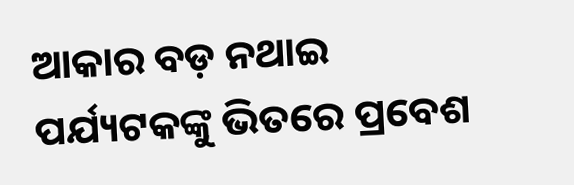ଆକାର ବଡ଼ ନଥାଇ ପର୍ଯ୍ୟଟକଙ୍କୁ ଭିତରେ ପ୍ରବେଶ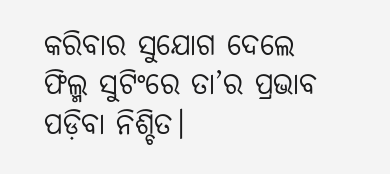କରିବାର ସୁଯୋଗ ଦେଲେ ଫିଲ୍ମ ସୁଟିଂରେ ତା’ର ପ୍ରଭାବ ପଡ଼ିବା ନିଶ୍ଚିତ।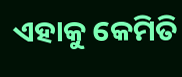ଏହାକୁ କେମିତି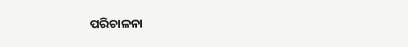ପରିଚାଳନା